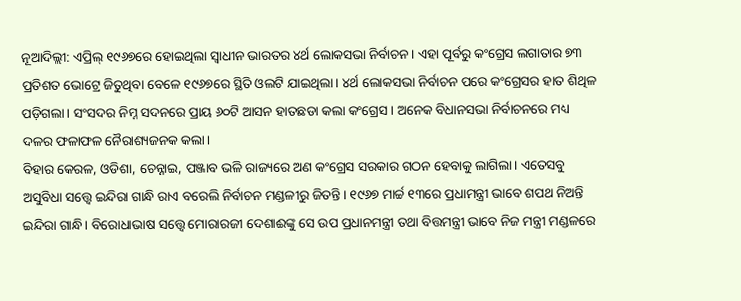ନୂଆଦିଲ୍ଲୀ: ଏପ୍ରିଲ୍ ୧୯୬୭ରେ ହୋଇଥିଲା ସ୍ୱାଧୀନ ଭାରତର ୪ର୍ଥ ଲୋକସଭା ନିର୍ବାଚନ। ଏହା ପୂର୍ବରୁ କଂଗ୍ରେସ ଲଗାତାର ୭୩ ପ୍ରତିଶତ ଭୋଟ୍ରେ ଜିତୁଥିବା ବେଳେ ୧୯୬୭ରେ ସ୍ଥିତି ଓଲଟି ଯାଇଥିଲା। ୪ର୍ଥ ଲୋକସଭା ନିର୍ବାଚନ ପରେ କଂଗ୍ରେସର ହାତ ଶିଥିଳ ପଡ଼ିଗଲା। ସଂସଦର ନିମ୍ନ ସଦନରେ ପ୍ରାୟ ୬୦ଟି ଆସନ ହାତଛଡା କଲା କଂଗ୍ରେସ। ଅନେକ ବିଧାନସଭା ନିର୍ବାଚନରେ ମଧ୍ୟ ଦଳର ଫଳାଫଳ ନୈରାଶ୍ୟଜନକ କଲା।
ବିହାର କେରଳ, ଓଡିଶା, ଚେନ୍ନାଇ, ପଞ୍ଜାବ ଭଳି ରାଜ୍ୟରେ ଅଣ କଂଗ୍ରେସ ସରକାର ଗଠନ ହେବାକୁ ଲାଗିଲା। ଏତେସବୁ ଅସୁବିଧା ସତ୍ତ୍ୱେ ଇନ୍ଦିରା ଗାନ୍ଧି ରାଏ ବରେଲି ନିର୍ବାଚନ ମଣ୍ଡଳୀରୁ ଜିତନ୍ତି। ୧୯୬୭ ମାର୍ଚ୍ଚ ୧୩ରେ ପ୍ରଧାମନ୍ତ୍ରୀ ଭାବେ ଶପଥ ନିଅନ୍ତି ଇନ୍ଦିରା ଗାନ୍ଧି। ବିରୋଧାଭାଷ ସତ୍ତ୍ୱେ ମୋରାରଜୀ ଦେଶାଈଙ୍କୁ ସେ ଉପ ପ୍ରଧାନମନ୍ତ୍ରୀ ତଥା ବିତ୍ତମନ୍ତ୍ରୀ ଭାବେ ନିଜ ମନ୍ତ୍ରୀ ମଣ୍ଡଳରେ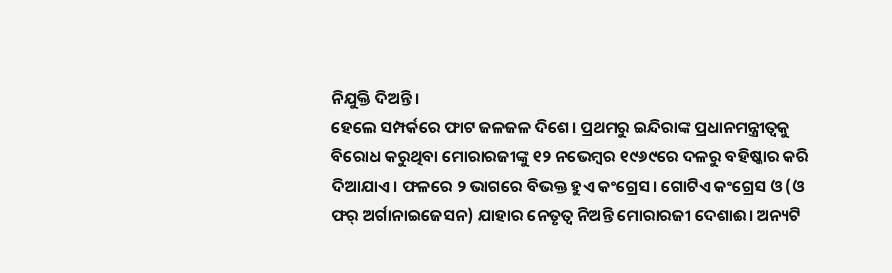ନିଯୁକ୍ତି ଦିଅନ୍ତି।
ହେଲେ ସମ୍ପର୍କରେ ଫାଟ ଜଳଜଳ ଦିଶେ। ପ୍ରଥମରୁ ଇନ୍ଦିରାଙ୍କ ପ୍ରଧାନମନ୍ତ୍ରୀତ୍ୱକୁ ବିରୋଧ କରୁଥିବା ମୋରାରଜୀଙ୍କୁ ୧୨ ନଭେମ୍ବର ୧୯୬୯ରେ ଦଳରୁ ବହିଷ୍କାର କରି ଦିଆଯାଏ। ଫଳରେ ୨ ଭାଗରେ ବିଭକ୍ତ ହୁଏ କଂଗ୍ରେସ। ଗୋଟିଏ କଂଗ୍ରେସ ଓ (ଓ ଫର୍ ଅର୍ଗାନାଇଜେସନ) ଯାହାର ନେତୃତ୍ୱ ନିଅନ୍ତି ମୋରାରଜୀ ଦେଶାଈ। ଅନ୍ୟଟି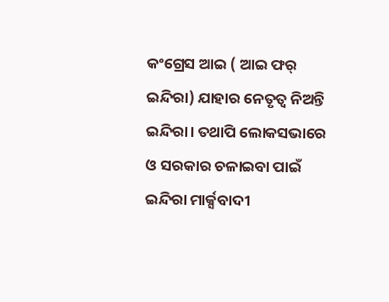କଂଗ୍ରେସ ଆଇ ( ଆଇ ଫର୍ ଇନ୍ଦିରା) ଯାହାର ନେତୃତ୍ୱ ନିଅନ୍ତି ଇନ୍ଦିରା। ତଥାପି ଲୋକସଭାରେ ଓ ସରକାର ଚଳାଇବା ପାଇଁ ଇନ୍ଦିରା ମାର୍କ୍ସବାଦୀ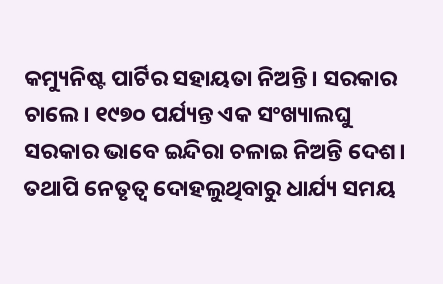କମ୍ୟୁନିଷ୍ଟ ପାର୍ଟିର ସହାୟତା ନିଅନ୍ତି। ସରକାର ଚାଲେ। ୧୯୭୦ ପର୍ଯ୍ୟନ୍ତ ଏକ ସଂଖ୍ୟାଲଘୁ ସରକାର ଭାବେ ଇନ୍ଦିରା ଚଳାଇ ନିଅନ୍ତି ଦେଶ। ତଥାପି ନେତୃତ୍ୱ ଦୋହଲୁଥିବାରୁ ଧାର୍ଯ୍ୟ ସମୟ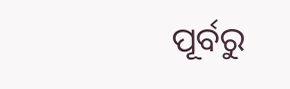ପୂର୍ବରୁ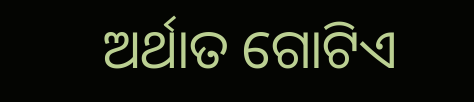ଅର୍ଥାତ ଗୋଟିଏ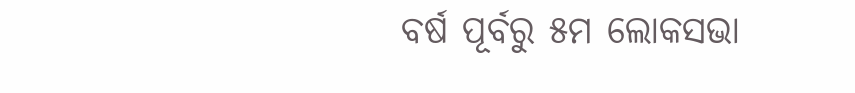ବର୍ଷ ପୂର୍ବରୁ ୫ମ ଲୋକସଭା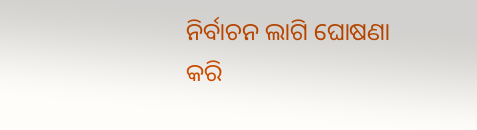ନିର୍ବାଚନ ଲାଗି ଘୋଷଣା କରି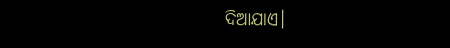ଦିଆଯାଏ।